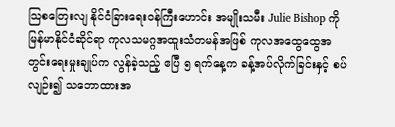သြစတြေးလျ နိုင်ငံခြားရေးဝန်ကြီးဟောင်း အမျိုးသမီး Julie Bishop ကို မြန်မာနိုင်ငံဆိုင်ရာ ကုလသမဂ္ဂအထူးသံတမန်အဖြစ် ကုလအထွေထွေအတွင်းရေးမှုးချုပ်က လွန်ခဲ့သည့် ဧပြီ ၅ ရက်နေ့က ခန့်အပ်လိုက်ခြင်းနှင့် စပ်လျဉ်း၍ သဘောထားအ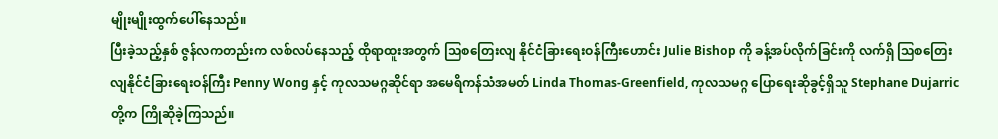မျိုးမျိုးထွက်ပေါ်နေသည်။
ပြီးခဲ့သည့်နှစ် ဇွန်လကတည်းက လစ်လပ်နေသည့် ထိုရာထူးအတွက် သြစတြေးလျ နိုင်ငံခြားရေးဝန်ကြီးဟောင်း Julie Bishop ကို ခန့်အပ်လိုက်ခြင်းကို လက်ရှိ သြစတြေးလျနိုင်ငံခြားရေးဝန်ကြီး Penny Wong နှင့် ကုလသမဂ္ဂဆိုင်ရာ အမေရိကန်သံအမတ် Linda Thomas-Greenfield, ကုလသမဂ္ဂ ပြောရေးဆိုခွင့်ရှိသူ Stephane Dujarric တို့က ကြိုဆိုခဲ့ကြသည်။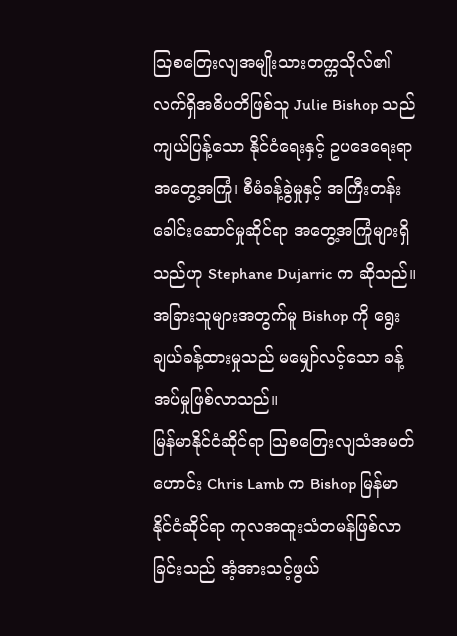သြစတြေးလျအမျိုးသားတက္ကသိုလ်၏ လက်ရှိအဓိပတိဖြစ်သူ Julie Bishop သည် ကျယ်ပြန့်သော နိုင်ငံရေးနှင့် ဥပဒေရေးရာအတွေ့အကြုံ၊ စီမံခန့်ခွဲမှုနှင့် အကြီးတန်းခေါင်းဆောင်မှုဆိုင်ရာ အတွေ့အကြုံများရှိသည်ဟု Stephane Dujarric က ဆိုသည်။
အခြားသူများအတွက်မူ Bishop ကို ရွေးချယ်ခန့်ထားမှုသည် မမျှော်လင့်သော ခန့်အပ်မှုဖြစ်လာသည်။
မြန်မာနိုင်ငံဆိုင်ရာ သြစတြေးလျသံအမတ်ဟောင်း Chris Lamb က Bishop မြန်မာနိုင်ငံဆိုင်ရာ ကုလအထူးသံတမန်ဖြစ်လာခြင်းသည် အံ့အားသင့်ဖွယ်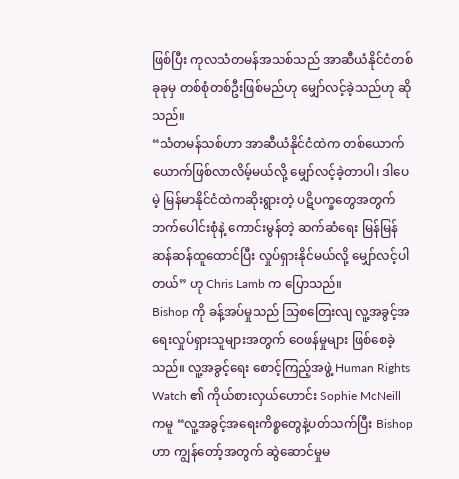ဖြစ်ပြီး ကုလသံတမန်အသစ်သည် အာဆီယံနိုင်ငံတစ်ခုခုမှ တစ်စုံတစ်ဦးဖြစ်မည်ဟု မျှော်လင့်ခဲ့သည်ဟု ဆိုသည်။
“သံတမန်သစ်ဟာ အာဆီယံနိုင်ငံထဲက တစ်ယောက်ယောက်ဖြစ်လာလိမ့်မယ်လို့ မျှော်လင့်ခဲ့တာပါ၊ ဒါပေမဲ့ မြန်မာနိုင်ငံထဲကဆိုးရွားတဲ့ ပဋိပက္ခတွေအတွက် ဘက်ပေါင်းစုံနဲ့ ကောင်းမွန်တဲ့ ဆက်ဆံရေး မြန်မြန်ဆန်ဆန်ထူထောင်ပြီး လှုပ်ရှားနိုင်မယ်လို့ မျှော်လင့်ပါတယ်” ဟု Chris Lamb က ပြောသည်။
Bishop ကို ခန့်အပ်မှုသည် သြစတြေးလျ လူ့အခွင့်အရေးလှုပ်ရှားသူများအတွက် ဝေဖန်မှုများ ဖြစ်စေခဲ့သည်။ လူ့အခွင့်ရေး စောင့်ကြည့်အဖွဲ့ Human Rights Watch ၏ ကိုယ်စားလှယ်ဟောင်း Sophie McNeill ကမူ “လူ့အခွင့်အရေးကိစ္စတွေနဲ့ပတ်သက်ပြီး Bishop ဟာ ကျွန်တော့်အတွက် ဆွဲဆောင်မှုမ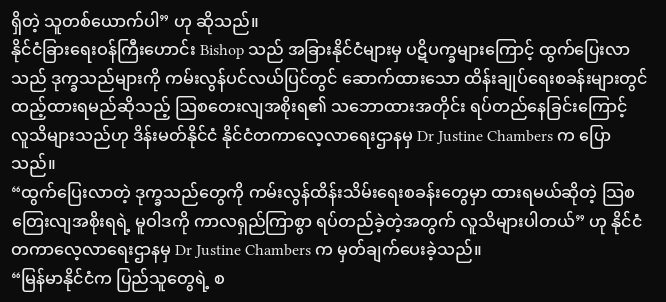ရှိတဲ့ သူတစ်ယောက်ပါ” ဟု ဆိုသည်။
နိုင်ငံခြားရေးဝန်ကြီးဟောင်း Bishop သည် အခြားနိုင်ငံများမှ ပဋိပက္ခများကြောင့် ထွက်ပြေးလာသည် ဒုက္ခသည်များကို ကမ်းလွန်ပင်လယ်ပြင်တွင် ဆောက်ထားသော ထိန်းချုပ်ရေးစခန်းများတွင် ထည့်ထားရမည်ဆိုသည့် ဩစတေးလျအစိုးရ၏ သဘောထားအတိုင်း ရပ်တည်နေခြင်းကြောင့် လူသိများသည်ဟု ဒိန်းမတ်နိုင်ငံ နိုင်ငံတကာလေ့လာရေးဌာနမှ Dr Justine Chambers က ပြောသည်။
“ထွက်ပြေးလာတဲ့ ဒုက္ခသည်တွေကို ကမ်းလွန်ထိန်းသိမ်းရေးစခန်းတွေမှာ ထားရမယ်ဆိုတဲ့ သြစတြေးလျအစိုးရရဲ့ မူဝါဒကို ကာလရှည်ကြာစွာ ရပ်တည်ခဲ့တဲ့အတွက် လူသိများပါတယ်” ဟု နိုင်ငံတကာလေ့လာရေးဌာနမှ Dr Justine Chambers က မှတ်ချက်ပေးခဲ့သည်။
“မြန်မာနိုင်ငံက ပြည်သူတွေရဲ့ စ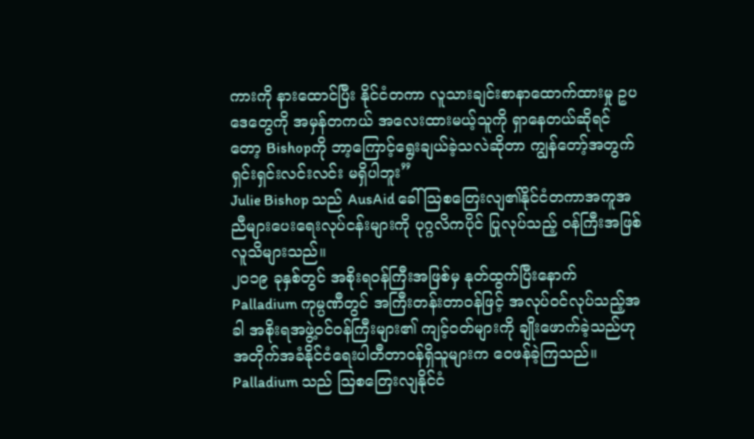ကားကို နားထောင်ပြီး နိုင်ငံတကာ လူသားချင်းစာနာထောက်ထားမှု ဥပဒေတွေကို အမှန်တကယ် အလေးထားမယ့်သူကို ရှာနေတယ်ဆိုရင်တော့ Bishopကို ဘာ့ကြောင့်ရွေးချယ်ခဲ့သလဲဆိုတာ ကျွန်တော့်အတွက် ရှင်းရှင်းလင်းလင်း မရှိပါဘူး”
Julie Bishop သည် AusAid ခေါ် ဩစတြေးလျ၏နိုင်ငံတကာအကူအညီများပေးရေးလုပ်ငန်းများကို ပုဂ္ဂလိကပိုင် ပြုလုပ်သည့် ဝန်ကြီးအဖြစ် လူသိများသည်။
၂၀၁၉ ခုနှစ်တွင် အစိုးရဝန်ကြီးအဖြစ်မှ နုတ်ထွက်ပြီးနောက် Palladium ကုမ္ပဏီတွင် အကြီးတန်းတာဝန်ဖြင့် အလုပ်ဝင်လုပ်သည့်အခါ အစိုးရအဖွဲ့ဝင်ဝန်ကြီးများ၏ ကျင့်ဝတ်များကို ချိုးဖောက်ခဲ့သည်ဟု အတိုက်အခံနိုင်ငံရေးပါတီတာဝန်ရှိသူများက ဝေဖန်ခဲ့ကြသည်။
Palladium သည် ဩစတြေးလျနိုင်ငံ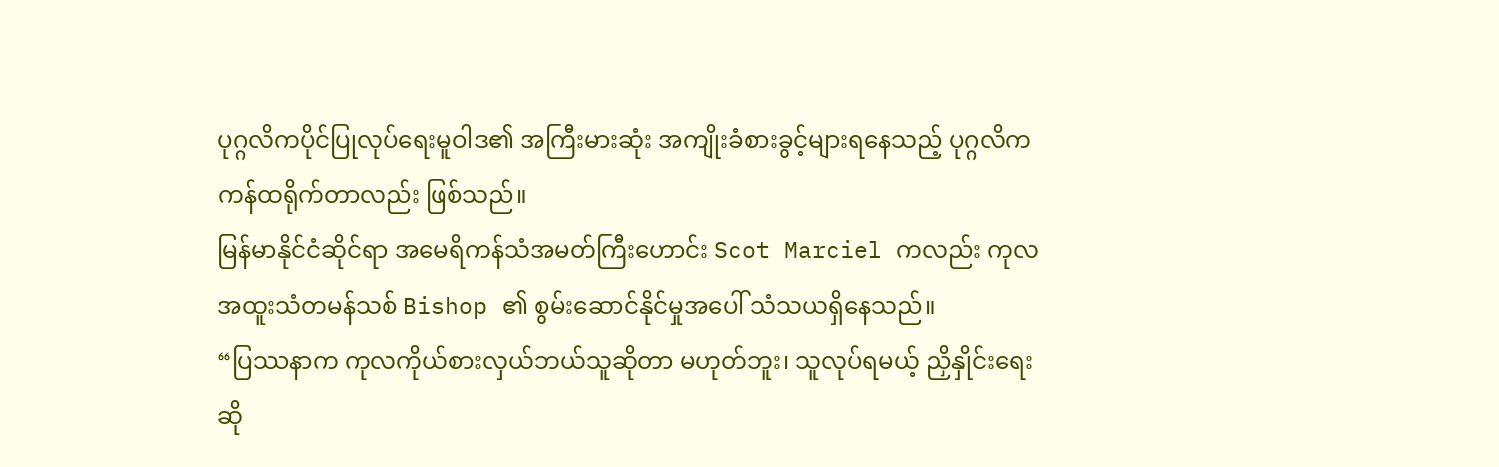ပုဂ္ဂလိကပိုင်ပြုလုပ်ရေးမူဝါဒ၏ အကြီးမားဆုံး အကျိုးခံစားခွင့်များရနေသည့် ပုဂ္ဂလိက ကန်ထရိုက်တာလည်း ဖြစ်သည်။
မြန်မာနိုင်ငံဆိုင်ရာ အမေရိကန်သံအမတ်ကြီးဟောင်း Scot Marciel ကလည်း ကုလအထူးသံတမန်သစ် Bishop ၏ စွမ်းဆောင်နိုင်မှုအပေါ် သံသယရှိနေသည်။
“ပြဿနာက ကုလကိုယ်စားလှယ်ဘယ်သူဆိုတာ မဟုတ်ဘူး၊ သူလုပ်ရမယ့် ညှိနှိုင်းရေးဆို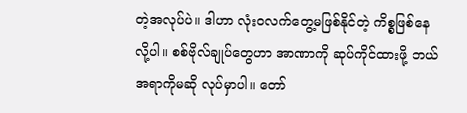တဲ့အလုပ်ပဲ။ ဒါဟာ လုံးဝလက်တွေ့မဖြစ်နိုင်တဲ့ ကိစ္စဖြစ်နေလို့ပါ။ စစ်ဗိုလ်ချုပ်တွေဟာ အာဏာကို ဆုပ်ကိုင်ထားဖို့ ဘယ်အရာကိုမဆို လုပ်မှာပါ။ တော်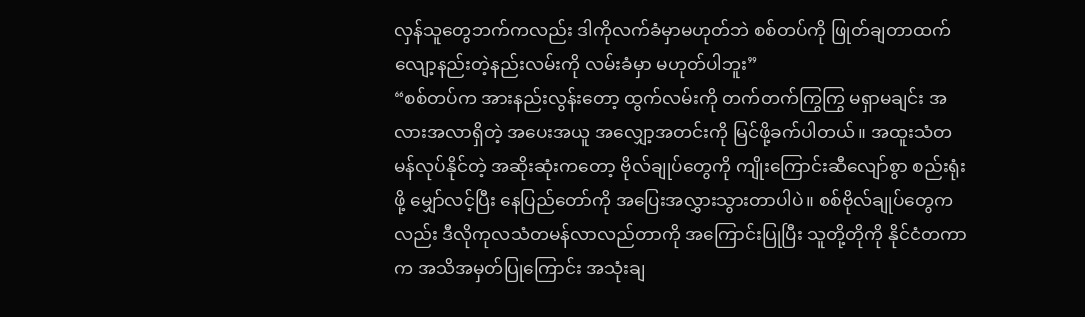လှန်သူတွေဘက်ကလည်း ဒါကိုလက်ခံမှာမဟုတ်ဘဲ စစ်တပ်ကို ဖြုတ်ချတာထက် လျော့နည်းတဲ့နည်းလမ်းကို လမ်းခံမှာ မဟုတ်ပါဘူး”
“စစ်တပ်က အားနည်းလွန်းတော့ ထွက်လမ်းကို တက်တက်ကြွကြွ မရှာမချင်း အလားအလာရှိတဲ့ အပေးအယူ အလျှော့အတင်းကို မြင်ဖို့ခက်ပါတယ်။ အထူးသံတမန်လုပ်နိုင်တဲ့ အဆိုးဆုံးကတော့ ဗိုလ်ချုပ်တွေကို ကျိုးကြောင်းဆီလျော်စွာ စည်းရုံးဖို့ မျှော်လင့်ပြီး နေပြည်တော်ကို အပြေးအလွှားသွားတာပါပဲ။ စစ်ဗိုလ်ချုပ်တွေကလည်း ဒီလိုကုလသံတမန်လာလည်တာကို အကြောင်းပြုပြီး သူတို့တိုကို နိုင်ငံတကာက အသိအမှတ်ပြုကြောင်း အသုံးချ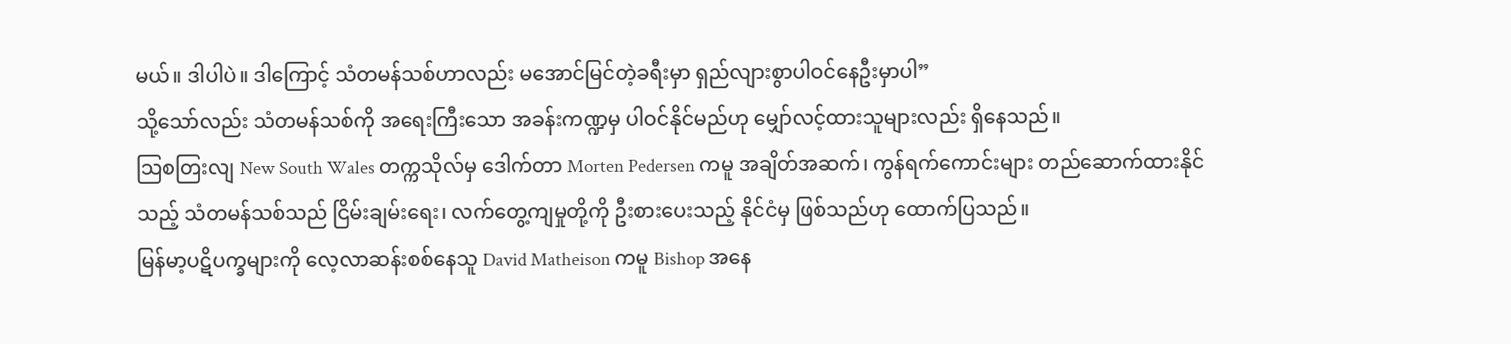မယ်။ ဒါပါပဲ။ ဒါကြောင့် သံတမန်သစ်ဟာလည်း မအောင်မြင်တဲ့ခရီးမှာ ရှည်လျားစွာပါဝင်နေဦးမှာပါ”
သို့သော်လည်း သံတမန်သစ်ကို အရေးကြီးသော အခန်းကဏ္ဍမှ ပါဝင်နိုင်မည်ဟု မျှော်လင့်ထားသူများလည်း ရှိနေသည်။
သြစတြးလျ New South Wales တက္ကသိုလ်မှ ဒေါက်တာ Morten Pedersen ကမူ အချိတ်အဆက်၊ ကွန်ရက်ကောင်းများ တည်ဆောက်ထားနိုင်သည့် သံတမန်သစ်သည် ငြိမ်းချမ်းရေး၊ လက်တွေ့ကျမှုတို့ကို ဦးစားပေးသည့် နိုင်ငံမှ ဖြစ်သည်ဟု ထောက်ပြသည်။
မြန်မာ့ပဋိပက္ခများကို လေ့လာဆန်းစစ်နေသူ David Matheison ကမူ Bishop အနေ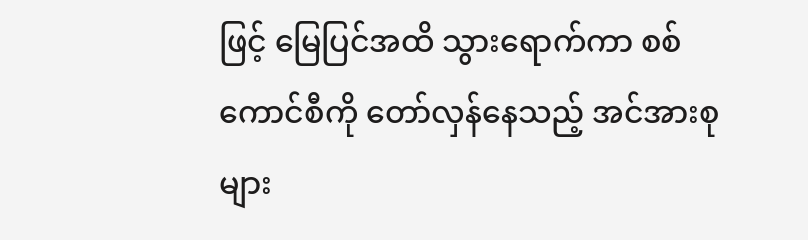ဖြင့် မြေပြင်အထိ သွားရောက်ကာ စစ်ကောင်စီကို တော်လှန်နေသည့် အင်အားစုများ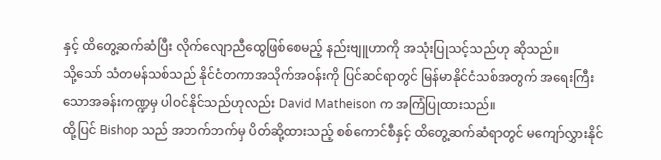နှင့် ထိတွေ့ဆက်ဆံပြီး လိုက်လျောညီထွေဖြစ်စေမည့် နည်းဗျူဟာကို အသုံးပြုသင့်သည်ဟု ဆိုသည်။
သို့သော် သံတမန်သစ်သည် နိုင်ငံတကာအသိုက်အဝန်းကို ပြင်ဆင်ရာတွင် မြန်မာနိုင်ငံသစ်အတွက် အရေးကြီးသောအခန်းကဏ္ဍမှ ပါဝင်နိုင်သည်ဟုလည်း David Matheison က အကြံပြုထားသည်။
ထို့ပြင် Bishop သည် အဘက်ဘက်မှ ပိတ်ဆို့ထားသည့် စစ်ကောင်စီနှင့် ထိတွေ့ဆက်ဆံရာတွင် မကျော်လွှားနိုင်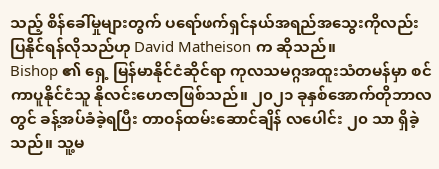သည့် စိန်ခေါ်မှုများတွက် ပရော်ဖက်ရှင်နယ်အရည်အသွေးကိုလည်း ပြနိုင်ရန်လိုသည်ဟု David Matheison က ဆိုသည်။
Bishop ၏ ရှေ့ မြန်မာနိုင်ငံဆိုင်ရာ ကုလသမဂ္ဂအထူးသံတမန်မှာ စင်ကာပူနိုင်ငံသူ နိုလင်းဟေဇာဖြစ်သည်။ ၂၀၂၁ ခုနှစ်အောက်တိုဘာလတွင် ခန့်အပ်ခံခဲ့ရပြီး တာဝန်ထမ်းဆောင်ချိန် လပေါင်း ၂၀ သာ ရှိခဲ့သည်။ သူ့မ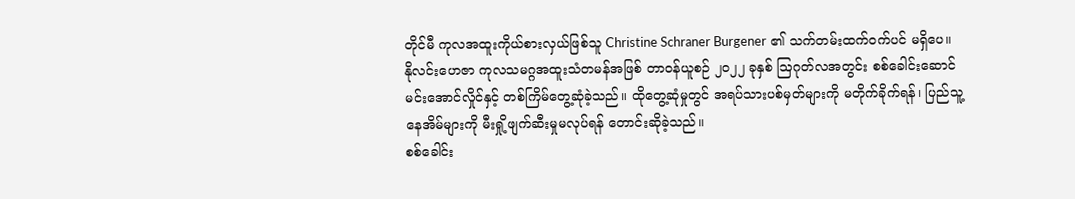တိုင်မီ ကုလအထူးကိုယ်စားလှယ်ဖြစ်သူ Christine Schraner Burgener ၏ သက်တမ်းထက်ဝက်ပင် မရှိပေ။
နိုလင်းဟေဇာ ကုလသမဂ္ဂအထူးသံတမန်အဖြစ် တာဝန်ယူစဉ် ၂၀၂၂ ခုနှစ် ဩဂုတ်လအတွင်း စစ်ခေါင်းဆောင် မင်းအောင်လှိုင်နှင့် တစ်ကြိမ်တွေ့ဆုံခဲ့သည်။ ထိုတွေ့ဆုံမှုတွင် အရပ်သားပစ်မှတ်များကို မတိုက်ခိုက်ရန်၊ ပြည်သူ့နေအိမ်များကို မီးရှို့ဖျက်ဆီးမှုမလုပ်ရန် တောင်းဆိုခဲ့သည်။
စစ်ခေါင်း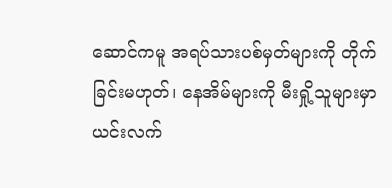ဆောင်ကမူ အရပ်သားပစ်မှတ်များကို တိုက်ခြင်းမဟုတ်၊ နေအိမ်များကို မီးရှို့သူများမှာ ယင်းလက်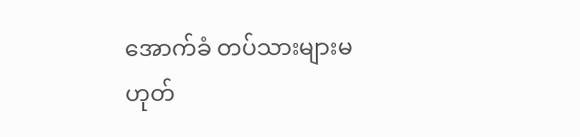အောက်ခံ တပ်သားများမဟုတ်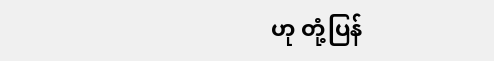ဟု တုံ့ပြန်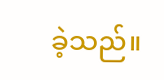ခဲ့သည်။